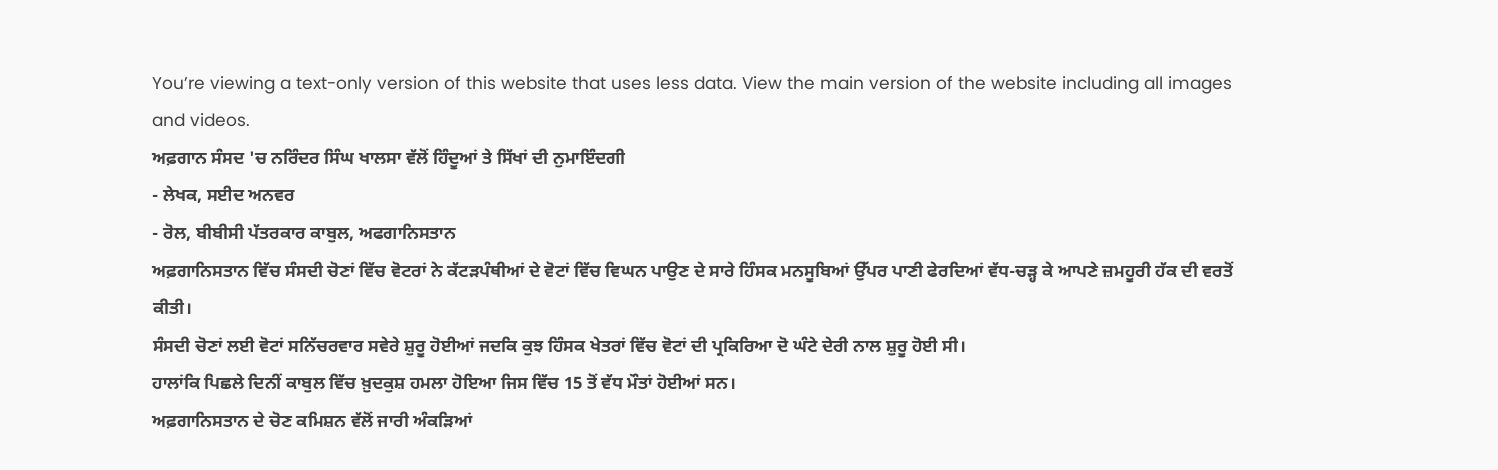You’re viewing a text-only version of this website that uses less data. View the main version of the website including all images and videos.
ਅਫ਼ਗਾਨ ਸੰਸਦ 'ਚ ਨਰਿੰਦਰ ਸਿੰਘ ਖਾਲਸਾ ਵੱਲੋਂ ਹਿੰਦੂਆਂ ਤੇ ਸਿੱਖਾਂ ਦੀ ਨੁਮਾਇੰਦਗੀ
- ਲੇਖਕ, ਸਈਦ ਅਨਵਰ
- ਰੋਲ, ਬੀਬੀਸੀ ਪੱਤਰਕਾਰ ਕਾਬੁਲ, ਅਫਗਾਨਿਸਤਾਨ
ਅਫ਼ਗਾਨਿਸਤਾਨ ਵਿੱਚ ਸੰਸਦੀ ਚੋਣਾਂ ਵਿੱਚ ਵੋਟਰਾਂ ਨੇ ਕੱਟੜਪੰਥੀਆਂ ਦੇ ਵੋਟਾਂ ਵਿੱਚ ਵਿਘਨ ਪਾਉਣ ਦੇ ਸਾਰੇ ਹਿੰਸਕ ਮਨਸੂਬਿਆਂ ਉੱਪਰ ਪਾਣੀ ਫੇਰਦਿਆਂ ਵੱਧ-ਚੜ੍ਹ ਕੇ ਆਪਣੇ ਜ਼ਮਹੂਰੀ ਹੱਕ ਦੀ ਵਰਤੋਂ ਕੀਤੀ।
ਸੰਸਦੀ ਚੋਣਾਂ ਲਈ ਵੋਟਾਂ ਸਨਿੱਚਰਵਾਰ ਸਵੇਰੇ ਸ਼ੁਰੂ ਹੋਈਆਂ ਜਦਕਿ ਕੁਝ ਹਿੰਸਕ ਖੇਤਰਾਂ ਵਿੱਚ ਵੋਟਾਂ ਦੀ ਪ੍ਰਕਿਰਿਆ ਦੋ ਘੰਟੇ ਦੇਰੀ ਨਾਲ ਸ਼ੁਰੂ ਹੋਈ ਸੀ।
ਹਾਲਾਂਕਿ ਪਿਛਲੇ ਦਿਨੀਂ ਕਾਬੁਲ ਵਿੱਚ ਖ਼ੁਦਕੁਸ਼ ਹਮਲਾ ਹੋਇਆ ਜਿਸ ਵਿੱਚ 15 ਤੋਂ ਵੱਧ ਮੌਤਾਂ ਹੋਈਆਂ ਸਨ।
ਅਫ਼ਗਾਨਿਸਤਾਨ ਦੇ ਚੋਣ ਕਮਿਸ਼ਨ ਵੱਲੋਂ ਜਾਰੀ ਅੰਕੜਿਆਂ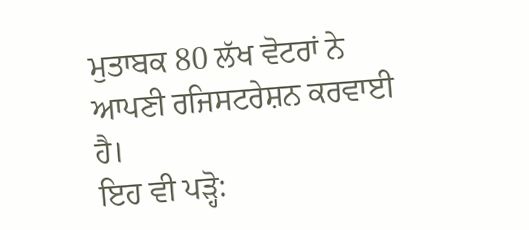ਮੁਤਾਬਕ 80 ਲੱਖ ਵੋਟਰਾਂ ਨੇ ਆਪਣੀ ਰਜਿਸਟਰੇਸ਼ਨ ਕਰਵਾਈ ਹੈ।
ਇਹ ਵੀ ਪੜ੍ਹੋ: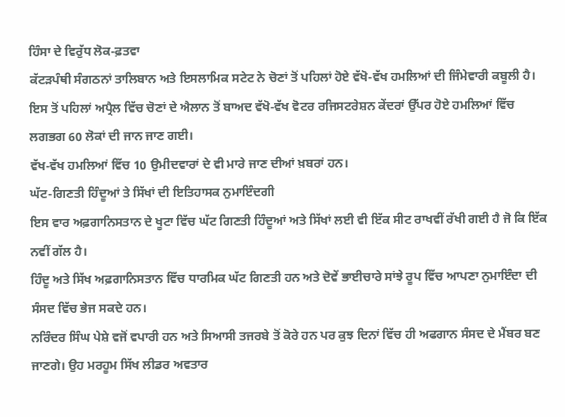ਹਿੰਸਾ ਦੇ ਵਿਰੁੱਧ ਲੋਕ-ਫ਼ਤਵਾ
ਕੱਟੜਪੰਥੀ ਸੰਗਠਨਾਂ ਤਾਲਿਬਾਨ ਅਤੇ ਇਸਲਾਮਿਕ ਸਟੇਟ ਨੇ ਚੋਣਾਂ ਤੋਂ ਪਹਿਲਾਂ ਹੋਏ ਵੱਖੋ-ਵੱਖ ਹਮਲਿਆਂ ਦੀ ਜਿੰਮੇਵਾਰੀ ਕਬੂਲੀ ਹੈ।
ਇਸ ਤੋਂ ਪਹਿਲਾਂ ਅਪ੍ਰੈਲ ਵਿੱਚ ਚੋਣਾਂ ਦੇ ਐਲਾਨ ਤੋਂ ਬਾਅਦ ਵੱਖੋ-ਵੱਖ ਵੋਟਰ ਰਜਿਸਟਰੇਸ਼ਨ ਕੇਂਦਰਾਂ ਉੱਪਰ ਹੋਏ ਹਮਲਿਆਂ ਵਿੱਚ ਲਗਭਗ 60 ਲੋਕਾਂ ਦੀ ਜਾਨ ਜਾਣ ਗਈ।
ਵੱਖ-ਵੱਖ ਹਮਲਿਆਂ ਵਿੱਚ 10 ਉਮੀਦਵਾਰਾਂ ਦੇ ਵੀ ਮਾਰੇ ਜਾਣ ਦੀਆਂ ਖ਼ਬਰਾਂ ਹਨ।
ਘੱਟ-ਗਿਣਤੀ ਹਿੰਦੂਆਂ ਤੇ ਸਿੱਖਾਂ ਦੀ ਇਤਿਹਾਸਕ ਨੁਮਾਇੰਦਗੀ
ਇਸ ਵਾਰ ਅਫ਼ਗਾਨਿਸਤਾਨ ਦੇ ਖੂਟਾ ਵਿੱਚ ਘੱਟ ਗਿਣਤੀ ਹਿੰਦੂਆਂ ਅਤੇ ਸਿੱਖਾਂ ਲਈ ਵੀ ਇੱਕ ਸੀਟ ਰਾਖਵੀਂ ਰੱਖੀ ਗਈ ਹੈ ਜੋ ਕਿ ਇੱਕ ਨਵੀਂ ਗੱਲ ਹੈ।
ਹਿੰਦੂ ਅਤੇ ਸਿੱਖ ਅਫ਼ਗਾਨਿਸਤਾਨ ਵਿੱਚ ਧਾਰਮਿਕ ਘੱਟ ਗਿਣਤੀ ਹਨ ਅਤੇ ਦੋਵੇਂ ਭਾਈਚਾਰੇ ਸਾਂਝੇ ਰੂਪ ਵਿੱਚ ਆਪਣਾ ਨੁਮਾਇੰਦਾ ਦੀ ਸੰਸਦ ਵਿੱਚ ਭੇਜ ਸਕਦੇ ਹਨ।
ਨਰਿੰਦਰ ਸਿੰਘ ਪੇਸ਼ੇ ਵਜੋਂ ਵਪਾਰੀ ਹਨ ਅਤੇ ਸਿਆਸੀ ਤਜਰਬੇ ਤੋਂ ਕੋਰੇ ਹਨ ਪਰ ਕੁਝ ਦਿਨਾਂ ਵਿੱਚ ਹੀ ਅਫਗਾਨ ਸੰਸਦ ਦੇ ਮੈਂਬਰ ਬਣ ਜਾਣਗੇ। ਉਹ ਮਰਹੂਮ ਸਿੱਖ ਲੀਡਰ ਅਵਤਾਰ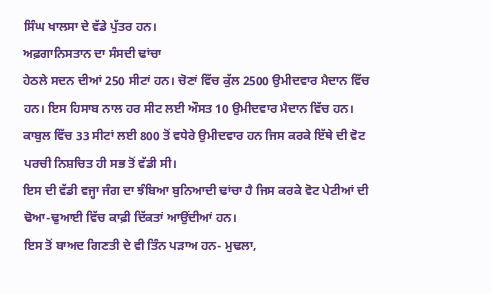ਸਿੰਘ ਖਾਲਸਾ ਦੇ ਵੱਡੇ ਪੁੱਤਰ ਹਨ।
ਅਫ਼ਗਾਨਿਸਤਾਨ ਦਾ ਸੰਸਦੀ ਢਾਂਚਾ
ਹੇਠਲੇ ਸਦਨ ਦੀਆਂ 250 ਸੀਟਾਂ ਹਨ। ਚੋਣਾਂ ਵਿੱਚ ਕੁੱਲ 2500 ਉਮੀਦਵਾਰ ਮੈਦਾਨ ਵਿੱਚ ਹਨ। ਇਸ ਹਿਸਾਬ ਨਾਲ ਹਰ ਸੀਟ ਲਈ ਔਸਤ 10 ਉਮੀਦਵਾਰ ਮੈਦਾਨ ਵਿੱਚ ਹਨ।
ਕਾਬੁਲ ਵਿੱਚ 33 ਸੀਟਾਂ ਲਈ 800 ਤੋਂ ਵਧੇਰੇ ਉਮੀਦਵਾਰ ਹਨ ਜਿਸ ਕਰਕੇ ਇੱਥੇ ਦੀ ਵੋਟ ਪਰਚੀ ਨਿਸ਼ਚਿਤ ਹੀ ਸਭ ਤੋਂ ਵੱਡੀ ਸੀ।
ਇਸ ਦੀ ਵੱਡੀ ਵਜ੍ਹਾ ਜੰਗ ਦਾ ਝੰਬਿਆ ਬੁਨਿਆਦੀ ਢਾਂਚਾ ਹੈ ਜਿਸ ਕਰਕੇ ਵੋਟ ਪੇਟੀਆਂ ਦੀ ਢੋਆ-ਢੁਆਈ ਵਿੱਚ ਕਾਫ਼ੀ ਦਿੱਕਤਾਂ ਆਉਂਦੀਆਂ ਹਨ।
ਇਸ ਤੋਂ ਬਾਅਦ ਗਿਣਤੀ ਦੇ ਵੀ ਤਿੰਨ ਪੜਾਅ ਹਨ- ਮੁਢਲਾ,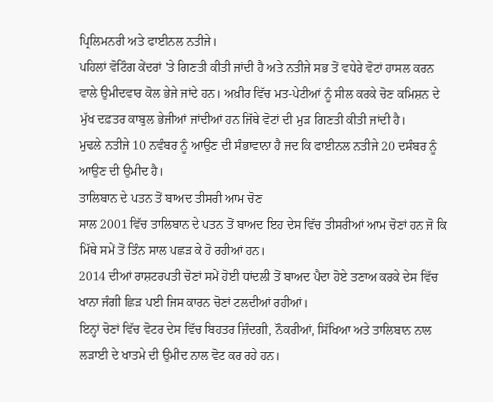ਪ੍ਰਿਲਿਮਨਰੀ ਅਤੇ ਫਾਈਨਲ ਨਤੀਜੇ।
ਪਹਿਲਾਂ ਵੋਟਿੰਗ ਕੇਂਦਰਾਂ 'ਤੇ ਗਿਣਤੀ ਕੀਤੀ ਜਾਂਦੀ ਹੈ ਅਤੇ ਨਤੀਜੇ ਸਭ ਤੋਂ ਵਧੇਰੇ ਵੋਟਾਂ ਹਾਸਲ ਕਰਨ ਵਾਲੇ ਉਮੀਦਵਾਰ ਕੋਲ ਭੇਜੇ ਜਾਂਦੇ ਹਨ। ਅਖ਼ੀਰ ਵਿੱਚ ਮਤ-ਪੇਟੀਆਂ ਨੂੰ ਸੀਲ ਕਰਕੇ ਚੋਣ ਕਮਿਸ਼ਨ ਦੇ ਮੁੱਖ ਦਫ਼ਤਰ ਕਾਬੁਲ ਭੇਜੀਆਂ ਜਾਂਦੀਆਂ ਹਨ ਜਿੱਥੇ ਵੋਟਾਂ ਦੀ ਮੁੜ ਗਿਣਤੀ ਕੀਤੀ ਜਾਂਦੀ ਹੈ।
ਮੁਢਲੇ ਨਤੀਜੇ 10 ਨਵੰਬਰ ਨੂੰ ਆਉਣ ਦੀ ਸੰਭਾਵਾਨਾ ਹੈ ਜਦ ਕਿ ਫਾਈਨਲ ਨਤੀਜੇ 20 ਦਸੰਬਰ ਨੂੰ ਆਉਣ ਦੀ ਉਮੀਦ ਹੈ।
ਤਾਲਿਬਾਨ ਦੇ ਪਤਨ ਤੋਂ ਬਾਅਦ ਤੀਸਰੀ ਆਮ ਚੋਣ
ਸਾਲ 2001 ਵਿੱਚ ਤਾਲਿਬਾਨ ਦੇ ਪਤਨ ਤੋਂ ਬਾਅਦ ਇਹ ਦੇਸ ਵਿੱਚ ਤੀਸਰੀਆਂ ਆਮ ਚੋਣਾਂ ਹਨ ਜੋ ਕਿ ਮਿੱਥੇ ਸਮੇਂ ਤੋਂ ਤਿੰਨ ਸਾਲ ਪਛੜ ਕੇ ਹੋ ਰਹੀਆਂ ਹਨ।
2014 ਦੀਆਂ ਰਾਸ਼ਟਰਪਤੀ ਚੋਣਾਂ ਸਮੇਂ ਹੋਈ ਧਾਂਦਲੀ ਤੋਂ ਬਾਅਦ ਪੈਦਾ ਹੋਏ ਤਣਾਅ ਕਰਕੇ ਦੇਸ ਵਿੱਚ ਖਾਨਾ ਜੰਗੀ ਛਿੜ ਪਈ ਜਿਸ ਕਾਰਨ ਚੋਣਾਂ ਟਲਦੀਆਂ ਰਹੀਆਂ।
ਇਨ੍ਹਾਂ ਚੋਣਾਂ ਵਿੱਚ ਵੋਟਰ ਦੇਸ ਵਿੱਚ ਬਿਹਤਰ ਜ਼ਿੰਦਗੀ, ਨੌਕਰੀਆਂ, ਸਿੱਖਿਆ ਅਤੇ ਤਾਲਿਬਾਨ ਨਾਲ ਲੜਾਈ ਦੇ ਖਾਤਮੇ ਦੀ ਉਮੀਦ ਨਾਲ ਵੋਟ ਕਰ ਰਹੇ ਹਨ।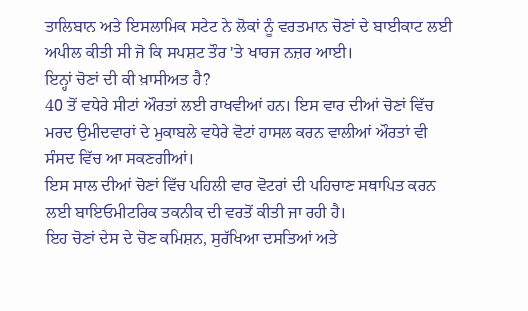ਤਾਲਿਬਾਨ ਅਤੇ ਇਸਲਾਮਿਕ ਸਟੇਟ ਨੇ ਲੋਕਾਂ ਨੂੰ ਵਰਤਮਾਨ ਚੋਣਾਂ ਦੇ ਬਾਈਕਾਟ ਲਈ ਅਪੀਲ ਕੀਤੀ ਸੀ ਜੋ ਕਿ ਸਪਸ਼ਟ ਤੌਰ 'ਤੇ ਖਾਰਜ ਨਜ਼ਰ ਆਈ।
ਇਨ੍ਹਾਂ ਚੋਣਾਂ ਦੀ ਕੀ ਖ਼ਾਸੀਅਤ ਹੈ?
40 ਤੋਂ ਵਧੇਰੇ ਸੀਟਾਂ ਔਰਤਾਂ ਲਈ ਰਾਖਵੀਆਂ ਹਨ। ਇਸ ਵਾਰ ਦੀਆਂ ਚੋਣਾਂ ਵਿੱਚ ਮਰਦ ਉਮੀਦਵਾਰਾਂ ਦੇ ਮੁਕਾਬਲੇ ਵਧੇਰੇ ਵੋਟਾਂ ਹਾਸਲ ਕਰਨ ਵਾਲੀਆਂ ਔਰਤਾਂ ਵੀ ਸੰਸਦ ਵਿੱਚ ਆ ਸਕਣਗੀਆਂ।
ਇਸ ਸਾਲ ਦੀਆਂ ਚੋਣਾਂ ਵਿੱਚ ਪਹਿਲੀ ਵਾਰ ਵੋਟਰਾਂ ਦੀ ਪਹਿਚਾਣ ਸਥਾਪਿਤ ਕਰਨ ਲਈ ਬਾਇਓਮੀਟਰਿਕ ਤਕਨੀਕ ਦੀ ਵਰਤੋਂ ਕੀਤੀ ਜਾ ਰਹੀ ਹੈ।
ਇਹ ਚੋਣਾਂ ਦੇਸ ਦੇ ਚੋਣ ਕਮਿਸ਼ਨ, ਸੁਰੱਖਿਆ ਦਸਤਿਆਂ ਅਤੇ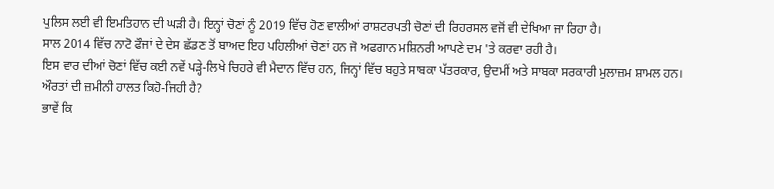ਪੁਲਿਸ ਲਈ ਵੀ ਇਮਤਿਹਾਨ ਦੀ ਘੜੀ ਹੈ। ਇਨ੍ਹਾਂ ਚੋਣਾਂ ਨੂੰ 2019 ਵਿੱਚ ਹੋਣ ਵਾਲੀਆਂ ਰਾਸ਼ਟਰਪਤੀ ਚੋਣਾਂ ਦੀ ਰਿਹਰਸਲ ਵਜੋਂ ਵੀ ਦੇਖਿਆ ਜਾ ਰਿਹਾ ਹੈ।
ਸਾਲ 2014 ਵਿੱਚ ਨਾਟੋ ਫੌਜਾਂ ਦੇ ਦੇਸ ਛੱਡਣ ਤੋਂ ਬਾਅਦ ਇਹ ਪਹਿਲੀਆਂ ਚੋਣਾਂ ਹਨ ਜੋ ਅਫਗਾਨ ਮਸ਼ਿਨਰੀ ਆਪਣੇ ਦਮ 'ਤੇ ਕਰਵਾ ਰਹੀ ਹੈ।
ਇਸ ਵਾਰ ਦੀਆਂ ਚੋਣਾਂ ਵਿੱਚ ਕਈ ਨਵੇਂ ਪੜ੍ਹੇ-ਲਿਖੇ ਚਿਹਰੇ ਵੀ ਮੈਦਾਨ ਵਿੱਚ ਹਨ, ਜਿਨ੍ਹਾਂ ਵਿੱਚ ਬਹੁਤੇ ਸਾਬਕਾ ਪੱਤਰਕਾਰ, ਉਦਮੀਂ ਅਤੇ ਸਾਬਕਾ ਸਰਕਾਰੀ ਮੁਲਾਜ਼ਮ ਸ਼ਾਮਲ ਹਨ।
ਔਰਤਾਂ ਦੀ ਜ਼ਮੀਨੀ ਹਾਲਤ ਕਿਹੋ-ਜਿਹੀ ਹੈ?
ਭਾਵੇਂ ਕਿ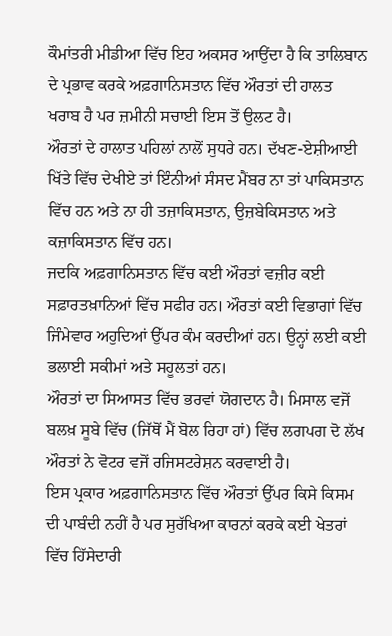ਕੌਮਾਂਤਰੀ ਮੀਡੀਆ ਵਿੱਚ ਇਹ ਅਕਸਰ ਆਉਂਦਾ ਹੈ ਕਿ ਤਾਲਿਬਾਨ ਦੇ ਪ੍ਰਭਾਵ ਕਰਕੇ ਅਫ਼ਗਾਨਿਸਤਾਨ ਵਿੱਚ ਔਰਤਾਂ ਦੀ ਹਾਲਤ ਖਰਾਬ ਹੈ ਪਰ ਜ਼ਮੀਨੀ ਸਚਾਈ ਇਸ ਤੋਂ ਉਲਟ ਹੈ।
ਔਰਤਾਂ ਦੇ ਹਾਲਾਤ ਪਹਿਲਾਂ ਨਾਲੋਂ ਸੁਧਰੇ ਹਨ। ਦੱਖਣ-ਏਸ਼ੀਆਈ ਖਿੱਤੇ ਵਿੱਚ ਦੇਖੀਏ ਤਾਂ ਇੰਨੀਆਂ ਸੰਸਦ ਮੈਂਬਰ ਨਾ ਤਾਂ ਪਾਕਿਸਤਾਨ ਵਿੱਚ ਹਨ ਅਤੇ ਨਾ ਹੀ ਤਜ਼ਾਕਿਸਤਾਨ, ਉਜ਼ਬੇਕਿਸਤਾਨ ਅਤੇ ਕਜ਼ਾਕਿਸਤਾਨ ਵਿੱਚ ਹਨ।
ਜਦਕਿ ਅਫ਼ਗਾਨਿਸਤਾਨ ਵਿੱਚ ਕਈ ਔਰਤਾਂ ਵਜ਼ੀਰ ਕਈ ਸਫ਼ਾਰਤਖ਼ਾਨਿਆਂ ਵਿੱਚ ਸਫੀਰ ਹਨ। ਔਰਤਾਂ ਕਈ ਵਿਭਾਗਾਂ ਵਿੱਚ ਜਿੰਮੇਵਾਰ ਅਹੁਦਿਆਂ ਉੱਪਰ ਕੰਮ ਕਰਦੀਆਂ ਹਨ। ਉਨ੍ਹਾਂ ਲਈ ਕਈ ਭਲਾਈ ਸਕੀਮਾਂ ਅਤੇ ਸਹੂਲਤਾਂ ਹਨ।
ਔਰਤਾਂ ਦਾ ਸਿਆਸਤ ਵਿੱਚ ਭਰਵਾਂ ਯੋਗਦਾਨ ਹੈ। ਮਿਸਾਲ ਵਜੋਂ ਬਲਖ਼ ਸੂਬੇ ਵਿੱਚ (ਜਿੱਥੋਂ ਮੈਂ ਬੋਲ ਰਿਹਾ ਹਾਂ) ਵਿੱਚ ਲਗਪਗ ਦੋ ਲੱਖ ਔਰਤਾਂ ਨੇ ਵੋਟਰ ਵਜੋਂ ਰਜਿਸਟਰੇਸ਼ਨ ਕਰਵਾਈ ਹੈ।
ਇਸ ਪ੍ਰਕਾਰ ਅਫ਼ਗਾਨਿਸਤਾਨ ਵਿੱਚ ਔਰਤਾਂ ਉੱਪਰ ਕਿਸੇ ਕਿਸਮ ਦੀ ਪਾਬੰਦੀ ਨਹੀਂ ਹੈ ਪਰ ਸੁਰੱਖਿਆ ਕਾਰਨਾਂ ਕਰਕੇ ਕਈ ਖੇਤਰਾਂ ਵਿੱਚ ਹਿੱਸੇਦਾਰੀ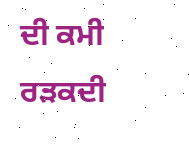ਦੀ ਕਮੀ ਰੜਕਦੀ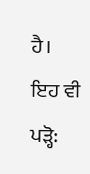ਹੈ।
ਇਹ ਵੀ ਪੜ੍ਹੋ: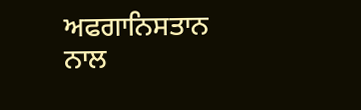ਅਫਗਾਨਿਸਤਾਨ ਨਾਲ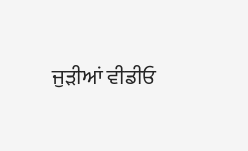ਜੁੜੀਆਂ ਵੀਡੀਓ